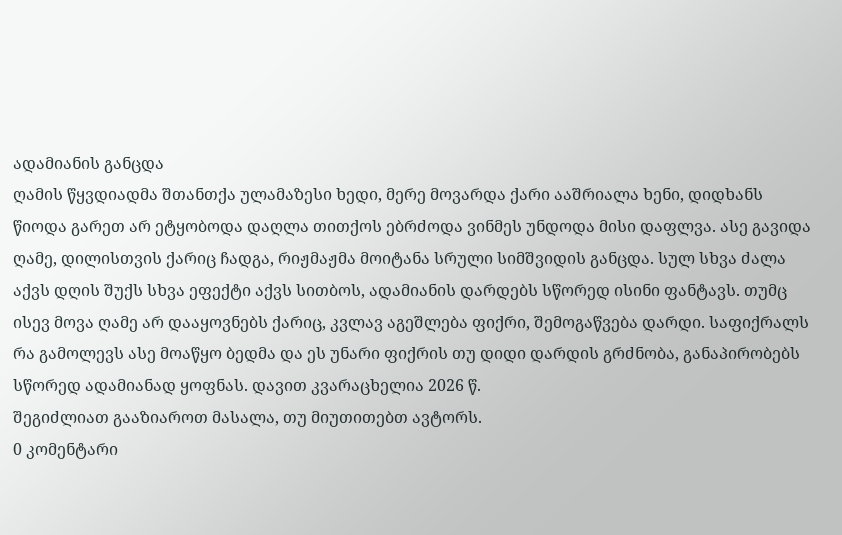ადამიანის განცდა
ღამის წყვდიადმა შთანთქა ულამაზესი ხედი, მერე მოვარდა ქარი ააშრიალა ხენი, დიდხანს წიოდა გარეთ არ ეტყობოდა დაღლა თითქოს ებრძოდა ვინმეს უნდოდა მისი დაფლვა. ასე გავიდა ღამე, დილისთვის ქარიც ჩადგა, რიჟმაჟმა მოიტანა სრული სიმშვიდის განცდა. სულ სხვა ძალა აქვს დღის შუქს სხვა ეფექტი აქვს სითბოს, ადამიანის დარდებს სწორედ ისინი ფანტავს. თუმც ისევ მოვა ღამე არ დააყოვნებს ქარიც, კვლავ აგეშლება ფიქრი, შემოგაწვება დარდი. საფიქრალს რა გამოლევს ასე მოაწყო ბედმა და ეს უნარი ფიქრის თუ დიდი დარდის გრძნობა, განაპირობებს სწორედ ადამიანად ყოფნას. დავით კვარაცხელია 2026 წ.
შეგიძლიათ გააზიაროთ მასალა, თუ მიუთითებთ ავტორს.
0 კომენტარი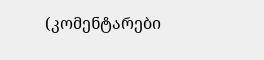(კომენტარები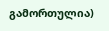გამორთულია)